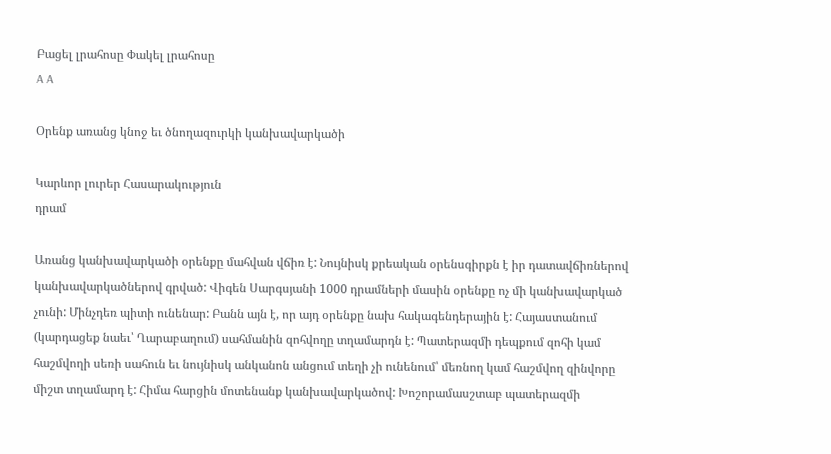Բացել լրահոսը Փակել լրահոսը
A A

Օրենք առանց կնոջ եւ ծնողազուրկի կանխավարկածի

Կարևոր լուրեր Հասարակություն
դրամ

Առանց կանխավարկածի օրենքը մահվան վճիռ է: Նույնիսկ քրեական օրենսգիրքն է իր դատավճիռներով կանխավարկածներով գրված: Վիգեն Սարգսյանի 1000 դրամների մասին օրենքը ոչ մի կանխավարկած չունի: Մինչդեռ պիտի ունենար: Բանն այն է, որ այդ օրենքը նախ հակագենդերային է: Հայաստանում (կարդացեք նաեւ՝ Ղարաբաղում) սահմանին զոհվողը տղամարդն է: Պատերազմի դեպքում զոհի կամ հաշմվողի սեռի սահուն եւ նույնիսկ անկանոն անցում տեղի չի ունենում՝ մեռնող կամ հաշմվող զինվորը միշտ տղամարդ է: Հիմա հարցին մոտենանք կանխավարկածով: Խոշորամասշտաբ պատերազմի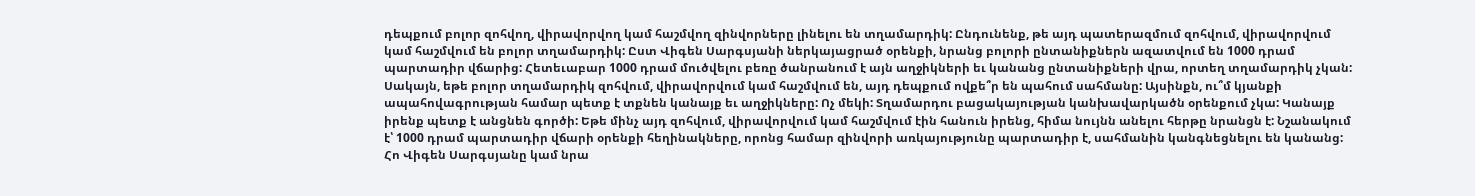դեպքում բոլոր զոհվող, վիրավորվող կամ հաշմվող զինվորները լինելու են տղամարդիկ: Ընդունենք, թե այդ պատերազմում զոհվում, վիրավորվում կամ հաշմվում են բոլոր տղամարդիկ: Ըստ Վիգեն Սարգսյանի ներկայացրած օրենքի, նրանց բոլորի ընտանիքներն ազատվում են 1000 դրամ պարտադիր վճարից: Հետեւաբար 1000 դրամ մուծվելու բեռը ծանրանում է այն աղջիկների եւ կանանց ընտանիքների վրա, որտեղ տղամարդիկ չկան: Սակայն, եթե բոլոր տղամարդիկ զոհվում, վիրավորվում կամ հաշմվում են, այդ դեպքում ովքե՞ր են պահում սահմանը: Այսինքն, ու՞մ կյանքի ապահովագրության համար պետք է տքնեն կանայք եւ աղջիկները: Ոչ մեկի: Տղամարդու բացակայության կանխավարկածն օրենքում չկա: Կանայք իրենք պետք է անցնեն գործի: Եթե մինչ այդ զոհվում, վիրավորվում կամ հաշմվում էին հանուն իրենց, հիմա նույնն անելու հերթը նրանցն է: Նշանակում է՝ 1000 դրամ պարտադիր վճարի օրենքի հեղինակները, որոնց համար զինվորի առկայությունը պարտադիր է, սահմանին կանգնեցնելու են կանանց: Հո Վիգեն Սարգսյանը կամ նրա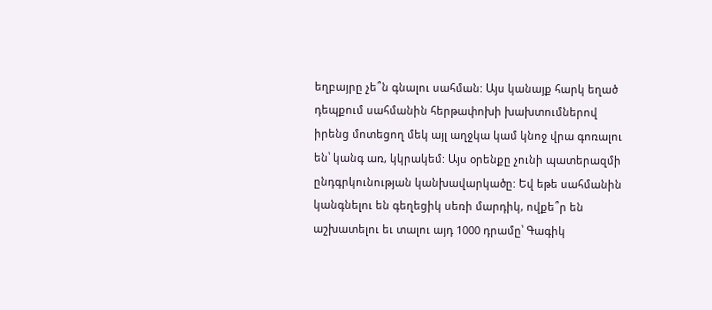եղբայրը չե՞ն գնալու սահման: Այս կանայք հարկ եղած դեպքում սահմանին հերթափոխի խախտումներով իրենց մոտեցող մեկ այլ աղջկա կամ կնոջ վրա գոռալու են՝ կանգ առ, կկրակեմ: Այս օրենքը չունի պատերազմի ընդգրկունության կանխավարկածը: Եվ եթե սահմանին կանգնելու են գեղեցիկ սեռի մարդիկ, ովքե՞ր են աշխատելու եւ տալու այդ 1000 դրամը՝ Գագիկ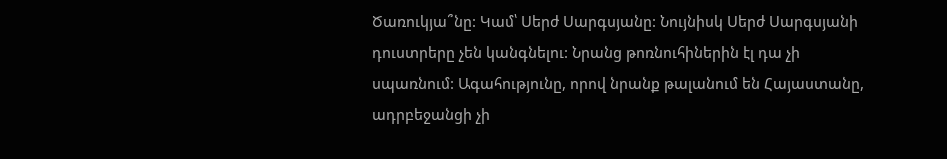Ծառուկյա՞նը: Կամ՝ Սերժ Սարգսյանը: Նույնիսկ Սերժ Սարգսյանի դուստրերը չեն կանգնելու: Նրանց թոռնուհիներին էլ դա չի սպառնում: Ագահությունը, որով նրանք թալանում են Հայաստանը, ադրբեջանցի չի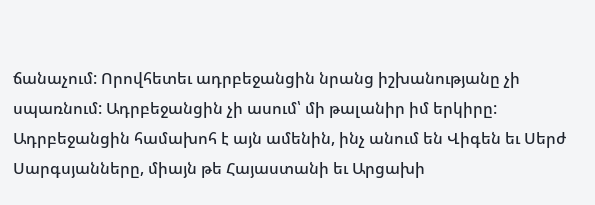ճանաչում: Որովհետեւ ադրբեջանցին նրանց իշխանությանը չի սպառնում: Ադրբեջանցին չի ասում՝ մի թալանիր իմ երկիրը: Ադրբեջանցին համախոհ է այն ամենին, ինչ անում են Վիգեն եւ Սերժ Սարգսյանները, միայն թե Հայաստանի եւ Արցախի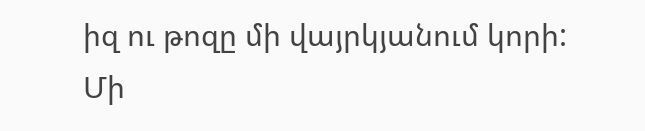իզ ու թոզը մի վայրկյանում կորի: Մի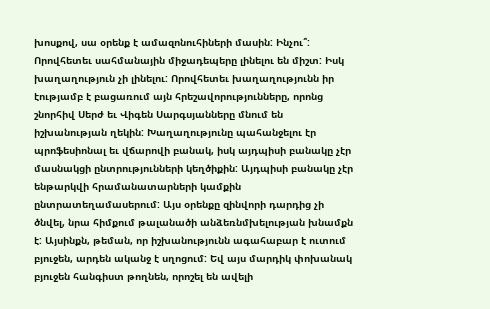խոսքով, սա օրենք է ամազոնուհիների մասին: Ինչու՞: Որովհետեւ սահմանային միջադեպերը լինելու են միշտ: Իսկ խաղաղություն չի լինելու: Որովհետեւ խաղաղությունն իր էությամբ է բացառում այն հրեշավորությունները, որոնց շնորհիվ Սերժ եւ Վիգեն Սարգսյանները մնում են իշխանության ղեկին: Խաղաղությունը պահանջելու էր պրոֆեսիոնալ եւ վճարովի բանակ, իսկ այդպիսի բանակը չէր մասնակցի ընտրությունների կեղծիքին: Այդպիսի բանակը չէր ենթարկվի հրամանատարների կամքին ընտրատեղամասերում: Այս օրենքը զինվորի դարդից չի ծնվել, նրա հիմքում թալանածի անձեռնմխելության խնամքն է: Այսինքն, թեման, որ իշխանությունն ագահաբար է ուտում բյուջեն, արդեն ականջ է սղոցում: Եվ այս մարդիկ փոխանակ բյուջեն հանգիստ թողնեն, որոշել են ավելի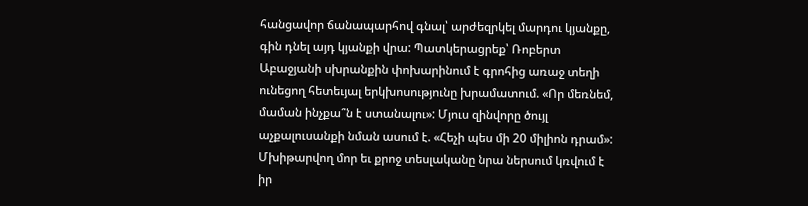հանցավոր ճանապարհով գնալ՝ արժեզրկել մարդու կյանքը, գին դնել այդ կյանքի վրա: Պատկերացրեք՝ Ռոբերտ Աբաջյանի սխրանքին փոխարինում է գրոհից առաջ տեղի ունեցող հետեւյալ երկխոսությունը խրամատում. «Որ մեռնեմ, մաման ինչքա՞ն է ստանալու»: Մյուս զինվորը ծույլ աչքալուսանքի նման ասում է. «Հեչի պես մի 20 միլիոն դրամ»: Մխիթարվող մոր եւ քրոջ տեսլականը նրա ներսում կռվում է իր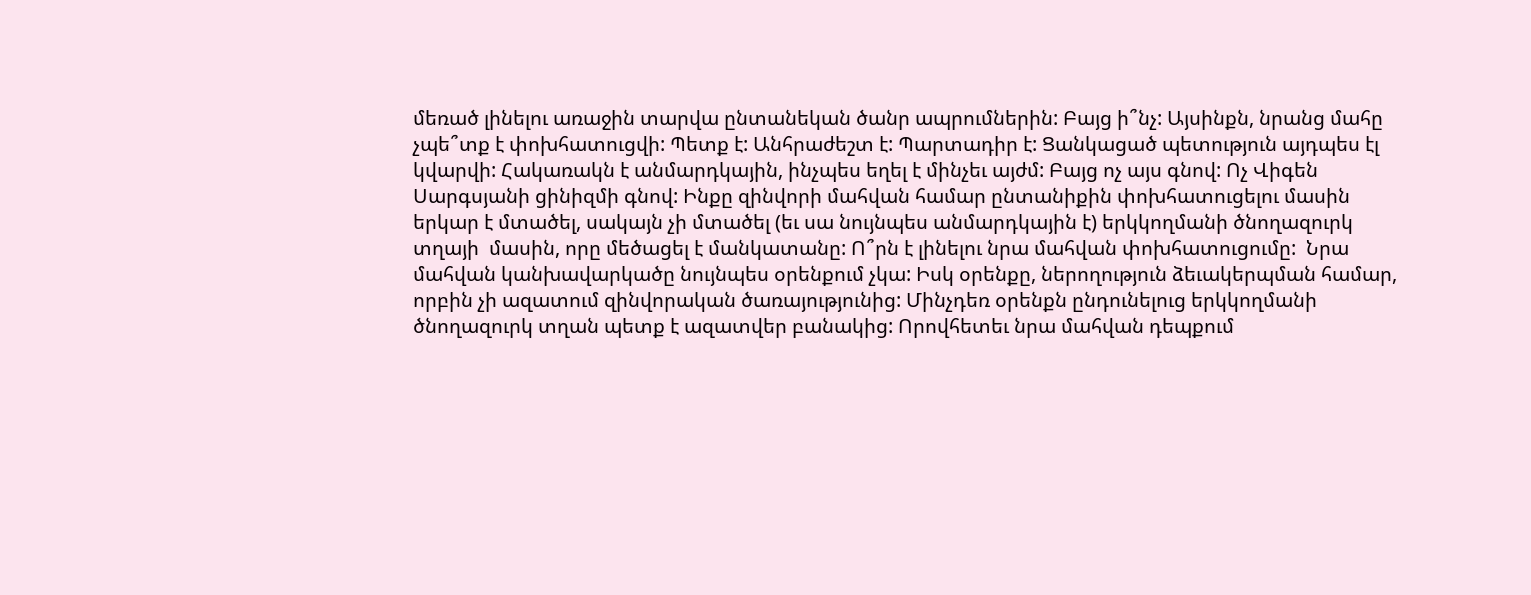մեռած լինելու առաջին տարվա ընտանեկան ծանր ապրումներին: Բայց ի՞նչ: Այսինքն, նրանց մահը չպե՞տք է փոխհատուցվի: Պետք է: Անհրաժեշտ է: Պարտադիր է: Ցանկացած պետություն այդպես էլ կվարվի: Հակառակն է անմարդկային, ինչպես եղել է մինչեւ այժմ: Բայց ոչ այս գնով: Ոչ Վիգեն Սարգսյանի ցինիզմի գնով: Ինքը զինվորի մահվան համար ընտանիքին փոխհատուցելու մասին երկար է մտածել, սակայն չի մտածել (եւ սա նույնպես անմարդկային է) երկկողմանի ծնողազուրկ տղայի  մասին, որը մեծացել է մանկատանը: Ո՞րն է լինելու նրա մահվան փոխհատուցումը:  Նրա մահվան կանխավարկածը նույնպես օրենքում չկա: Իսկ օրենքը, ներողություն ձեւակերպման համար, որբին չի ազատում զինվորական ծառայությունից: Մինչդեռ օրենքն ընդունելուց երկկողմանի ծնողազուրկ տղան պետք է ազատվեր բանակից: Որովհետեւ նրա մահվան դեպքում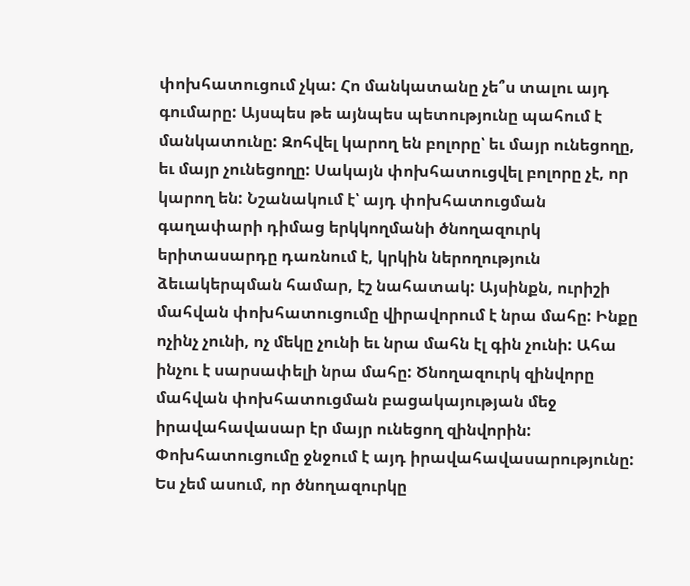փոխհատուցում չկա: Հո մանկատանը չե՞ս տալու այդ գումարը: Այսպես թե այնպես պետությունը պահում է մանկատունը: Զոհվել կարող են բոլորը՝ եւ մայր ունեցողը, եւ մայր չունեցողը: Սակայն փոխհատուցվել բոլորը չէ, որ կարող են: Նշանակում է՝ այդ փոխհատուցման գաղափարի դիմաց երկկողմանի ծնողազուրկ երիտասարդը դառնում է, կրկին ներողություն ձեւակերպման համար, էշ նահատակ: Այսինքն, ուրիշի մահվան փոխհատուցումը վիրավորում է նրա մահը: Ինքը ոչինչ չունի, ոչ մեկը չունի եւ նրա մահն էլ գին չունի: Ահա ինչու է սարսափելի նրա մահը: Ծնողազուրկ զինվորը մահվան փոխհատուցման բացակայության մեջ իրավահավասար էր մայր ունեցող զինվորին: Փոխհատուցումը ջնջում է այդ իրավահավասարությունը: Ես չեմ ասում, որ ծնողազուրկը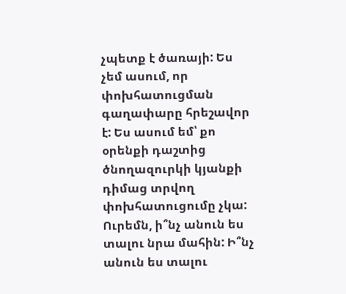չպետք է ծառայի: Ես չեմ ասում, որ փոխհատուցման գաղափարը հրեշավոր է: Ես ասում եմ՝ քո օրենքի դաշտից ծնողազուրկի կյանքի դիմաց տրվող փոխհատուցումը չկա: Ուրեմն, ի՞նչ անուն ես տալու նրա մահին: Ի՞նչ անուն ես տալու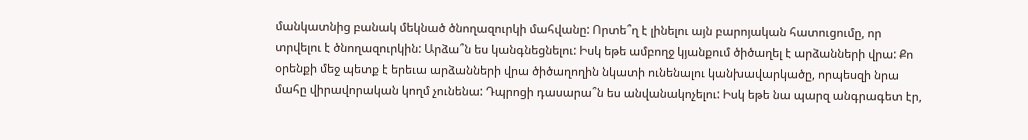մանկատնից բանակ մեկնած ծնողազուրկի մահվանը: Որտե՞ղ է լինելու այն բարոյական հատուցումը, որ տրվելու է ծնողազուրկին: Արձա՞ն ես կանգնեցնելու: Իսկ եթե ամբողջ կյանքում ծիծաղել է արձանների վրա: Քո օրենքի մեջ պետք է երեւա արձանների վրա ծիծաղողին նկատի ունենալու կանխավարկածը, որպեսզի նրա մահը վիրավորական կողմ չունենա: Դպրոցի դասարա՞ն ես անվանակոչելու: Իսկ եթե նա պարզ անգրագետ էր,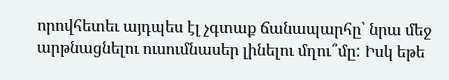որովհետեւ այդպես էլ չգտաք ճանապարհը՝ նրա մեջ արթնացնելու ուսումնասեր լինելու մղու՞մը: Իսկ եթե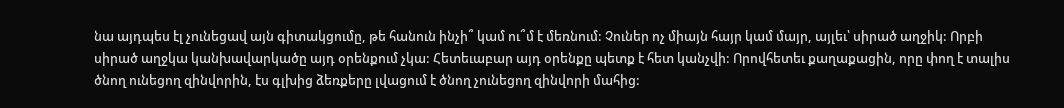նա այդպես էլ չունեցավ այն գիտակցումը, թե հանուն ինչի՞ կամ ու՞մ է մեռնում: Չուներ ոչ միայն հայր կամ մայր, այլեւ՝ սիրած աղջիկ: Որբի սիրած աղջկա կանխավարկածը այդ օրենքում չկա: Հետեւաբար այդ օրենքը պետք է հետ կանչվի: Որովհետեւ քաղաքացին, որը փող է տալիս ծնող ունեցող զինվորին, էս գլխից ձեռքերը լվացում է ծնող չունեցող զինվորի մահից: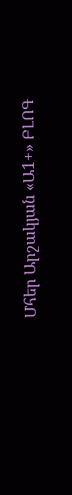Մհեր Արշակյան «Ա1+» ԲԼՈԳ